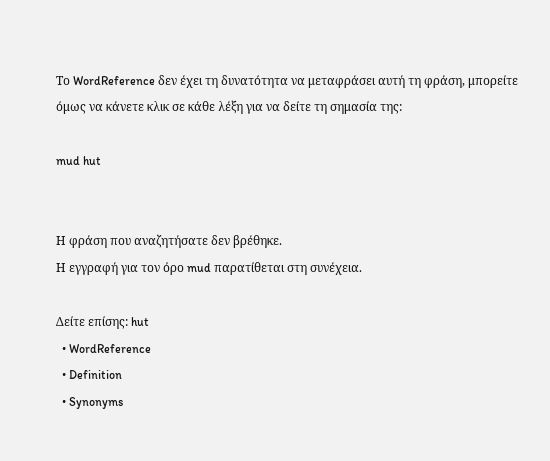Το WordReference δεν έχει τη δυνατότητα να μεταφράσει αυτή τη φράση, μπορείτε όμως να κάνετε κλικ σε κάθε λέξη για να δείτε τη σημασία της:

mud hut


Η φράση που αναζητήσατε δεν βρέθηκε.
Η εγγραφή για τον όρο mud παρατίθεται στη συνέχεια.

Δείτε επίσης: hut
  • WordReference
  • Definition
  • Synonyms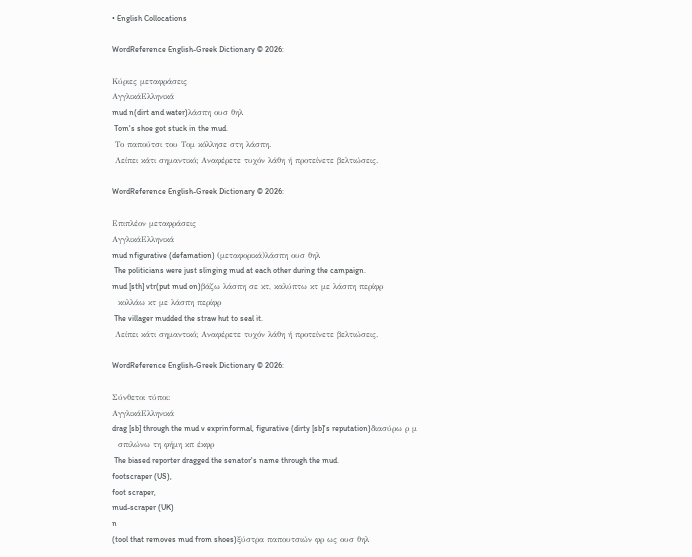• English Collocations

WordReference English-Greek Dictionary © 2026:

Κύριες μεταφράσεις
ΑγγλικάΕλληνικά
mud n(dirt and water)λάσπη ουσ θηλ
 Tom's shoe got stuck in the mud.
 Το παπούτσι του Τομ κόλλησε στη λάσπη.
 Λείπει κάτι σημαντικό; Αναφέρετε τυχόν λάθη ή προτείνετε βελτιώσεις.

WordReference English-Greek Dictionary © 2026:

Επιπλέον μεταφράσεις
ΑγγλικάΕλληνικά
mud nfigurative (defamation) (μεταφορικά)λάσπη ουσ θηλ
 The politicians were just slinging mud at each other during the campaign.
mud [sth] vtr(put mud on)βάζω λάσπη σε κτ, καλύπτω κτ με λάσπη περίφρ
  κολλάω κτ με λάσπη περίφρ
 The villager mudded the straw hut to seal it.
 Λείπει κάτι σημαντικό; Αναφέρετε τυχόν λάθη ή προτείνετε βελτιώσεις.

WordReference English-Greek Dictionary © 2026:

Σύνθετοι τύποι:
ΑγγλικάΕλληνικά
drag [sb] through the mud v exprinformal, figurative (dirty [sb]'s reputation)διασύρω ρ μ
  σπιλώνω τη φήμη κπ έκφρ
 The biased reporter dragged the senator's name through the mud.
footscraper (US),
foot scraper,
mud-scraper (UK)
n
(tool that removes mud from shoes)ξύστρα παπουτσιών φρ ως ουσ θηλ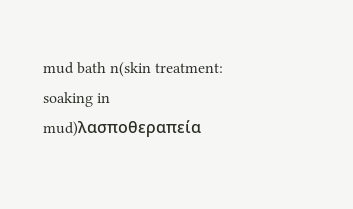mud bath n(skin treatment: soaking in mud)λασποθεραπεία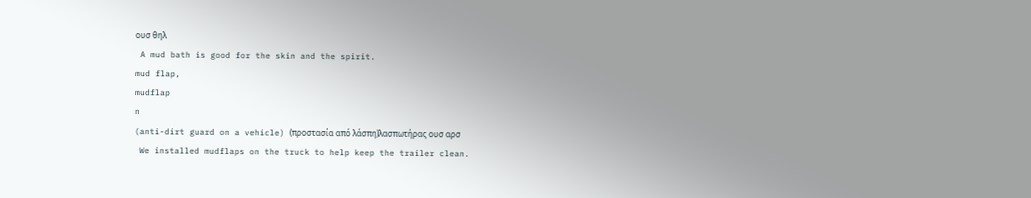ουσ θηλ
 A mud bath is good for the skin and the spirit.
mud flap,
mudflap
n
(anti-dirt guard on a vehicle) (προστασία από λάσπη)λασπωτήρας ουσ αρσ
 We installed mudflaps on the truck to help keep the trailer clean.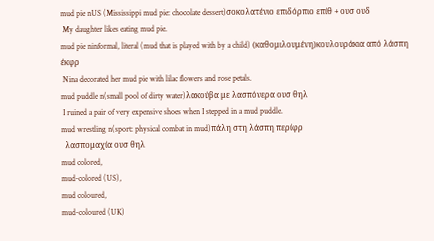mud pie nUS (Mississippi mud pie: chocolate dessert)σοκολατένιο επιδόρπιο επίθ + ουσ ουδ
 My daughter likes eating mud pie.
mud pie ninformal, literal (mud that is played with by a child) (καθομιλουμένη)κουλουράκια από λάσπη έκφρ
 Nina decorated her mud pie with lilac flowers and rose petals.
mud puddle n(small pool of dirty water)λακούβα με λασπόνερα ουσ θηλ
 I ruined a pair of very expensive shoes when I stepped in a mud puddle.
mud wrestling n(sport: physical combat in mud)πάλη στη λάσπη περίφρ
  λασπομαχία ουσ θηλ
mud colored,
mud-colored (US),
mud coloured,
mud-coloured (UK)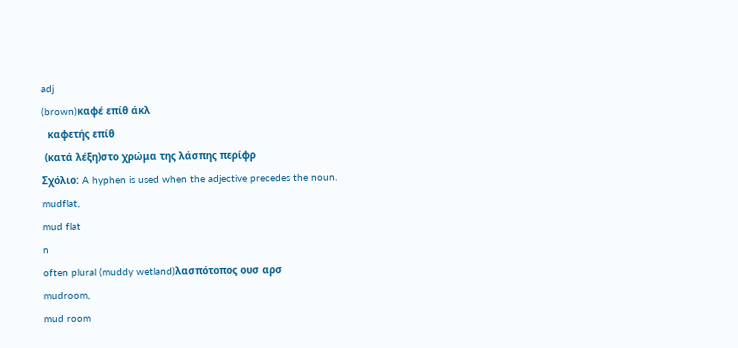adj
(brown)καφέ επίθ άκλ
  καφετής επίθ
 (κατά λέξη)στο χρώμα της λάσπης περίφρ
Σχόλιο: A hyphen is used when the adjective precedes the noun.
mudflat,
mud flat
n
often plural (muddy wetland)λασπότοπος ουσ αρσ
mudroom,
mud room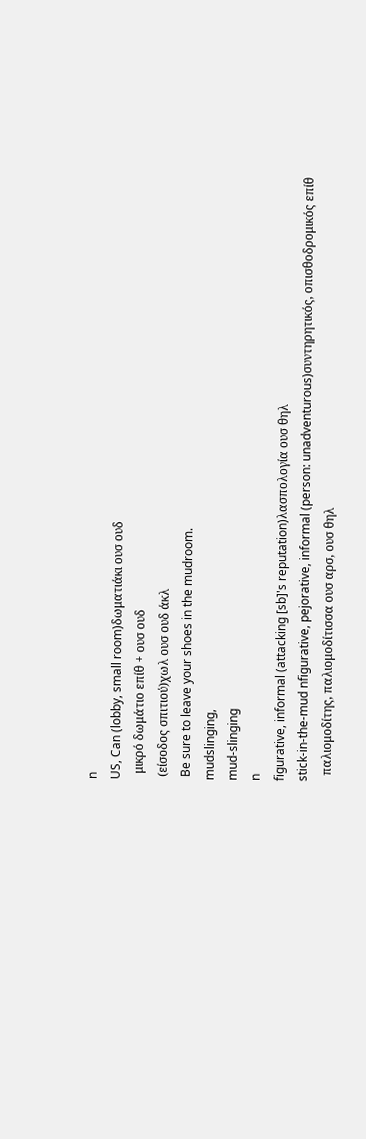n
US, Can (lobby, small room)δωματιάκι ουσ ουδ
  μικρό δωμάτιο επίθ + ουσ ουδ
 (είσοδος σπιτιού)χωλ ουσ ουδ άκλ
 Be sure to leave your shoes in the mudroom.
mudslinging,
mud-slinging
n
figurative, informal (attacking [sb]'s reputation)λασπολογία ουσ θηλ
stick-in-the-mud nfigurative, pejorative, informal (person: unadventurous)συντηρητικός, οπισθοδρομικός επίθ
  παλιομοδίτης, παλιομοδίτισσα ουσ αρσ, ουσ θηλ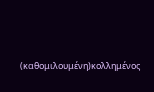(καθομιλουμένη)κολλημένος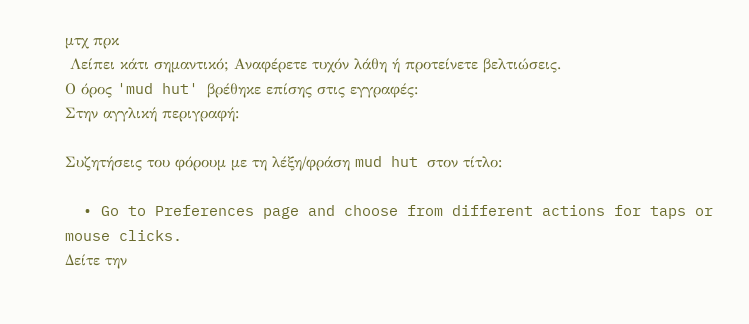μτχ πρκ
 Λείπει κάτι σημαντικό; Αναφέρετε τυχόν λάθη ή προτείνετε βελτιώσεις.
Ο όρος 'mud hut' βρέθηκε επίσης στις εγγραφές:
Στην αγγλική περιγραφή:

Συζητήσεις του φόρουμ με τη λέξη/φράση mud hut στον τίτλο:

  • Go to Preferences page and choose from different actions for taps or mouse clicks.
Δείτε την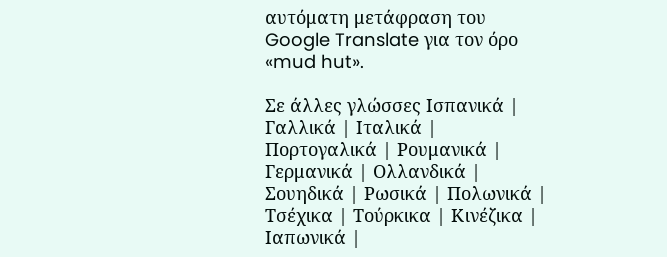αυτόματη μετάφραση του Google Translate για τον όρο «mud hut».

Σε άλλες γλώσσες Ισπανικά | Γαλλικά | Ιταλικά | Πορτογαλικά | Ρουμανικά | Γερμανικά | Ολλανδικά | Σουηδικά | Ρωσικά | Πολωνικά | Τσέχικα | Τούρκικα | Κινέζικα | Ιαπωνικά |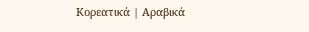Κορεατικά | Αραβικά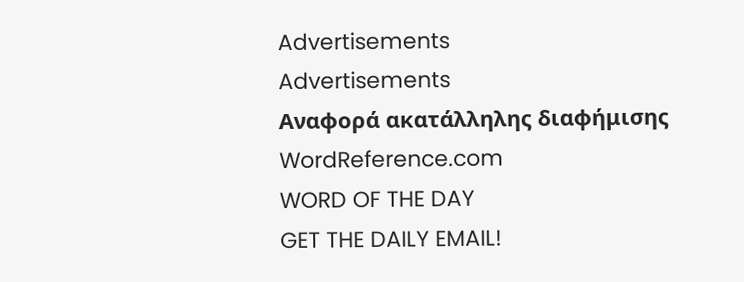Advertisements
Advertisements
Αναφορά ακατάλληλης διαφήμισης
WordReference.com
WORD OF THE DAY
GET THE DAILY EMAIL!